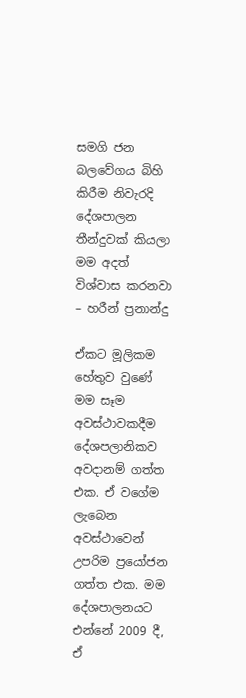සමගි ජන බලවේගය බිහි කිරීම නිවැරදි දේශපාලන තීන්දුවක් කියලා මම අදත් විශ්වාස කරනවා – හරීන් ප්‍රනාන්දු

ඒකට මූලිකම හේතුව වුණේ මම සෑම අවස්ථාවකදීම දේශපලානිකව අවදානම් ගත්ත එක. ඒ වගේම ලැබෙන අවස්ථාවෙන් උපරිම ප්‍රයෝජන ගත්ත එක. මම දේශපාලනයට එන්නේ 2009 දී, ඒ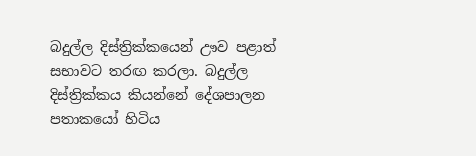බදුල්ල දිස්ත්‍රික්කයෙන් ඌව පළාත් සභාවට තරඟ කරලා. බදුල්ල දිස්ත්‍රික්කය කියන්නේ දේශපාලන පතාකයෝ හිටිය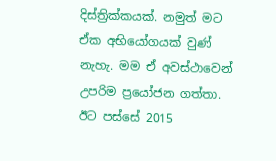දිස්ත්‍රික්කයක්. නමුත් මට ඒක අභියෝගයක් වුණ් නැහැ. මම ඒ අවස්ථාවෙන් උපරිම ප්‍රයෝජන ගත්තා. ඊට පස්සේ 2015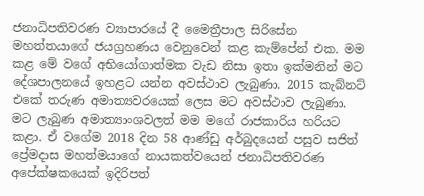ජනාධිපතිවරණ ව්‍යාපාරයේ දී මෛත්‍රීපාල සිරිසේන මහත්තයාගේ ජයග්‍රහණය වෙනුවෙන් කළ කැම්පේන් එක. මම කළ මේ වගේ අභියෝගාත්මක වැඩ නිසා ඉතා ඉක්මනින් මට දේශපාලනයේ ඉහළට යන්න අවස්ථාව ලැබුණා. 2015 කැබ්නට් එකේ තරුණ අමාත්‍යවරයෙක් ලෙස මට අවස්ථාව ලැබුණා. මට ලැබුණ අමාත්‍යාංශවලත් මම මගේ රාජකාරිය හරියට කළා. ඒ වගේම 2018 දින 58 ආණ්ඩු අර්බුදයෙන් පසුව සජිත් ප්‍රේමදාස මහත්මයාගේ නායකත්වයෙන් ජනාධිපතිවරණ අපේක්ෂකයෙක් ඉදිරිපත්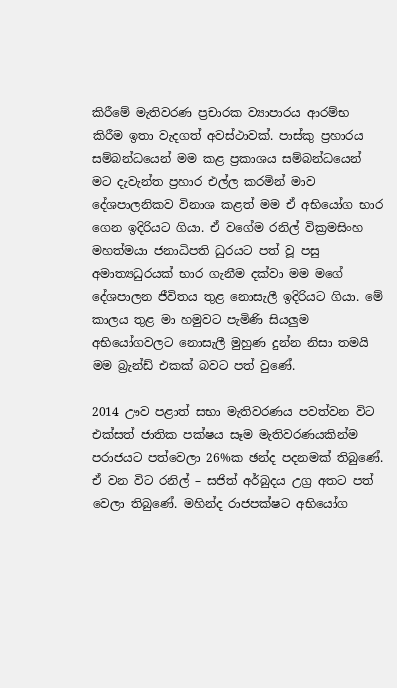කිරීමේ මැතිවරණ ප්‍රචාරක ව්‍යාපාරය ආරම්භ කිරීම ඉතා වැදගත් අවස්ථාවක්. පාස්කු ප්‍රහාරය සම්බන්ධයෙන් මම කළ ප්‍රකාශය සම්බන්ධයෙන් මට දැවැන්ත ප්‍රහාර එල්ල කරමින් මාව දේශපාලනිකව විනාශ කළත් මම ඒ අභියෝග භාර ගෙන ඉදිරියට ගියා. ඒ වගේම රනිල් වික්‍රමසිංහ මහත්මයා ජනාධිපති ධුරයට පත් වූ පසු අමාත්‍යධුරයක් භාර ගැනීම දක්වා මම මගේ දේශපාලන ජීවිතය තුළ නොසැලී ඉදිරියට ගියා. මේ කාලය තුළ මා හමුවට පැමිණි සියලුම අභියෝගවලට නොසැලී මුහුණ දුන්න නිසා තමයි මම බ්‍රැන්ඩ් එකක් බවට පත් වුණේ.

2014 ඌව පළාත් සභා මැතිවරණය පවත්වන විට එක්සත් ජාතික පක්ෂය සෑම මැතිවරණයකින්ම පරාජයට පත්වෙලා 26%ක ඡන්ද පදනමක් තිබුණේ. ඒ වන විට රනිල් – සජිත් අර්බුදය උග්‍ර අතට පත් වෙලා තිබුණේ. මහින්ද රාජපක්ෂට අභියෝග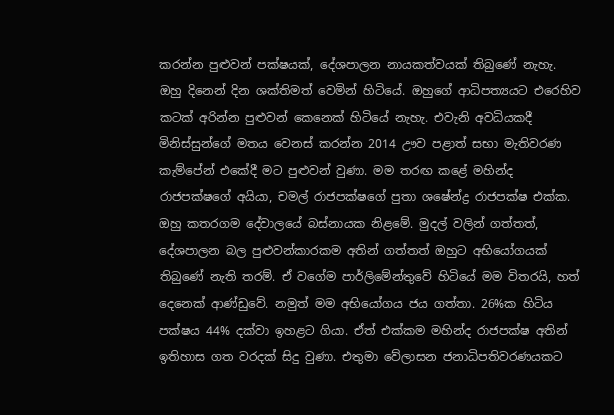කරන්න පුළුවන් පක්ෂයක්, දේශපාලන නායකත්වයක් තිබුණේ නැහැ. ඔහු දිනෙන් දින ශක්තිමත් වෙමින් හිටියේ. ඔහුගේ ආධිපත්‍යයට එරෙහිව කටක් අරින්න පුළුවන් කෙනෙක් හිටියේ නැහැ. එවැනි අවධියකදී මිනිස්සුන්ගේ මතය වෙනස් කරන්න 2014 ඌව පළාත් සභා මැතිවරණ කැම්පේන් එකේදී මට පුළුවන් වුණා. මම තරඟ කළේ මහින්ද රාජපක්ෂගේ අයියා, චමල් රාජපක්ෂගේ පුතා ශෂේන්ද්‍ර රාජපක්ෂ එක්ක. ඔහු කතරගම දේවාලයේ බස්නායක නිළමේ. මුදල් වලින් ගත්තත්, දේශපාලන බල පුළුවන්කාරකම අතින් ගත්තත් ඔහුට අභියෝගයක් තිබුණේ නැති තරම්. ඒ වගේම පාර්ලිමේන්තුවේ හිටියේ මම විතරයි, හත් දෙනෙක් ආණ්ඩුවේ. නමුත් මම අභියෝගය ජය ගත්තා. 26%ක හිටිය පක්ෂය 44% දක්වා ඉහළට ගියා. ඒත් එක්කම මහින්ද රාජපක්ෂ අතින් ඉතිහාස ගත වරදක් සිදු වුණා. එතුමා වේලාසන ජනාධිපතිවරණයකට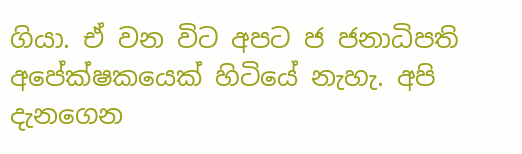ගියා. ඒ වන විට අපට ජ ජනාධිපති අපේක්ෂකයෙක් හිටියේ නැහැ. අපි දැනගෙන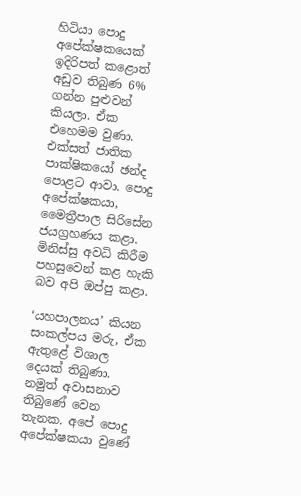හිටියා පොදු අපේක්ෂකයෙක් ඉදිරිපත් කළොත් අඩුව තිබුණ 6% ගන්න පුළුවන් කියලා. ඒක එහෙමම වුණා. එක්සත් ජාතික පාක්ෂිකයෝ ඡන්ද පොළට ආවා. පොදු අපේක්ෂකයා, මෛත්‍රීපාල සිරිසේන  ජයග්‍රහණය කළා. මිනිස්සු අවධි කිරීම පහසුවෙන් කළ හැකි බව අපි ඔප්පු කළා.

‘යහපාලනය’ කියන සංකල්පය මරු, ඒක ඇතුළේ විශාල දෙයක් තිබුණා. නමුත් අවාසනාව තිබුණේ වෙන තැනක. අපේ පොදු අපේක්ෂකයා වුණේ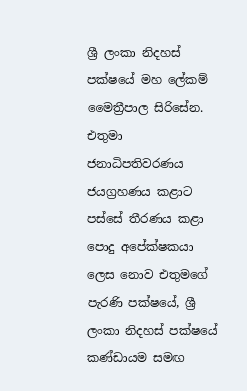ශ්‍රී ලංකා නිදහස් පක්ෂයේ මහ ලේකම් මෛත්‍රීපාල සිරිසේන. එතුමා ජනාධිපතිවරණය ජයග්‍රහණය කළාට පස්සේ තීරණය කළා පොදු අපේක්ෂකයා ලෙස නොව එතුමගේ පැරණි පක්ෂයේ, ශ්‍රී ලංකා නිදහස් පක්ෂයේ කණ්ඩායම සමඟ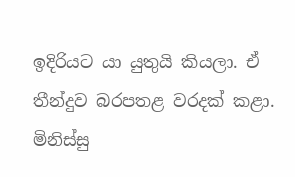ඉදිරියට යා යුතුයි කියලා. ඒ තීන්දුව බරපතළ වරදක් කළා. මිනිස්සු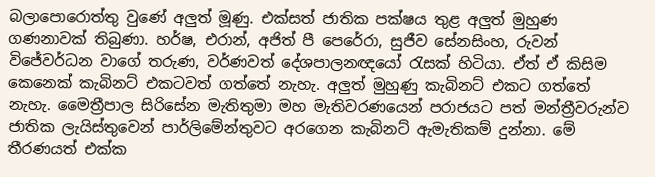බලාපොරොත්තු වුණේ අලුත් මූණු. එක්සත් ජාතික පක්ෂය තුළ අලුත් මුහුණ ගණනාවක් තිබුණා. හර්ෂ, එරාන්, අජිත් පී පෙරේරා, සුජීව සේනසිංහ, රුවන් විජේවර්ධන වාගේ තරුණ, වර්ණවත් දේශපාලනඥයෝ රැසක් හිටියා. ඒත් ඒ කිසිම කෙනෙක් කැබිනට් එකටවත් ගත්තේ නැහැ. අලුත් මුහුණු කැබිනට් එකට ගත්තේ නැහැ. මෛත්‍රීපාල සිරිසේන මැතිතුමා මහ මැතිවරණයෙන් පරාජයට පත් මන්ත්‍රීවරුන්ව ජාතික ලැයිස්තුවෙන් පාර්ලිමේන්තුවට අරගෙන කැබිනට් ඇමැතිකම් දුන්නා. මේ තීරණයත් එක්ක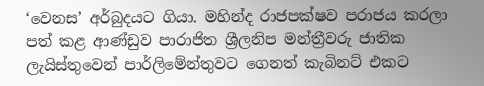‘වෙනස’ අර්බුදයට ගියා. මහින්ද රාජපක්ෂව පරාජය කරලා පත් කළ ආණ්ඩුව පාරාජිත ශ්‍රීලනිප මන්ත්‍රීවරු ජාතික ලැයිස්තුවෙන් පාර්ලිමේන්තුවට ගෙනත් කැබිනට් එකට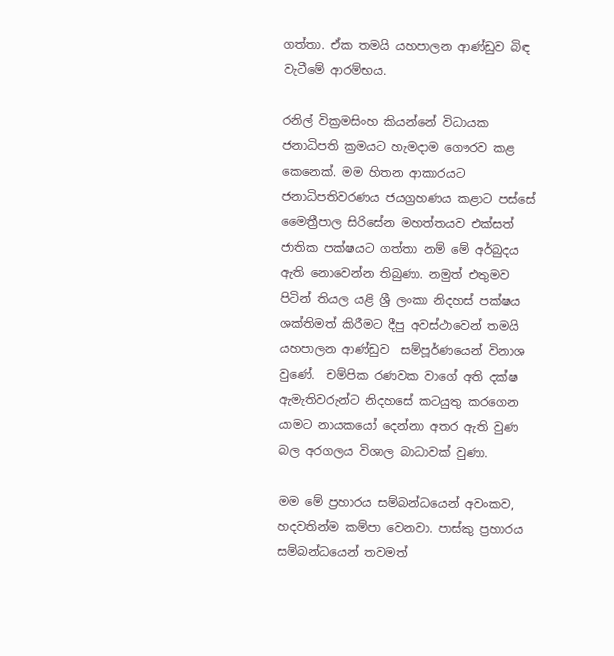ගත්තා. ඒක තමයි යහපාලන ආණ්ඩුව බිඳ වැටීමේ ආරම්භය.

රනිල් වික්‍රමසිංහ කියන්නේ විධායක ජනාධිපති ක්‍රමයට හැමදාම ගෞරව කළ කෙනෙක්. මම හිතන ආකාරයට ජනාධිපතිවරණය ජයග්‍රහණය කළාට පස්සේ මෛත්‍රීපාල සිරිසේන මහත්තයව එක්සත් ජාතික පක්ෂයට ගත්තා නම් මේ අර්බුදය ඇති නොවෙන්න තිබුණා. නමුත් එතුමව පිටින් තියල යළි ශ්‍රී ලංකා නිදහස් පක්ෂය ශක්තිමත් කිරීමට දීපු අවස්ථාවෙන් තමයි යහපාලන ආණ්ඩුව  සම්පූර්ණයෙන් විනාශ වුණේ.  චම්පික රණවක වාගේ අති දක්ෂ ඇමැතිවරුන්ට නිදහසේ කටයුතු කරගෙන යාමට නායකයෝ දෙන්නා අතර ඇති වුණ බල අරගලය විශාල බාධාවක් වුණා.

මම මේ ප්‍රහාරය සම්බන්ධයෙන් අවංකව, හදවතින්ම කම්පා වෙනවා. පාස්කු ප්‍රහාරය සම්බන්ධයෙන් තවමත්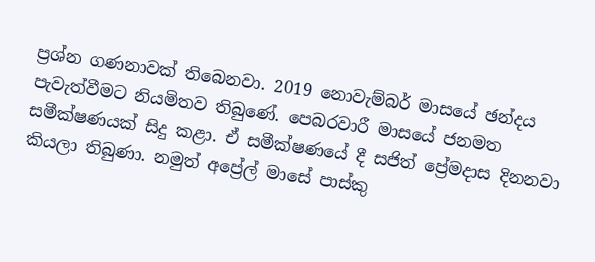ප්‍රශ්න ගණනාවක් තිබෙනවා. 2019 නොවැම්බර් මාසයේ ඡන්දය පැවැත්වීමට නියමිතව තිබුණේ. පෙබරවාරී මාසයේ ජනමත සමීක්ෂණයක් සිදු කළා. ඒ සමීක්ෂණයේ දී සජිත් ප්‍රේමදාස දිනනවා කියලා තිබුණා. නමුත් අප්‍රේල් මාසේ පාස්කු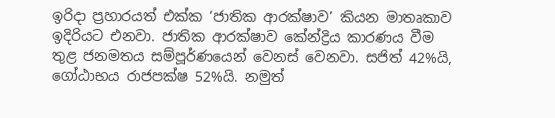ඉරිදා ප්‍රහාරයත් එක්ක ‘ජාතික ආරක්ෂාව’ කියන මාතෘකාව ඉදිරියට එනවා. ජාතික ආරක්ෂාව කේන්ද්‍රිය කාරණය වීම තුළ ජනමතය සම්පූර්ණයෙන් වෙනස් වෙනවා. සජිත් 42%යි, ගෝඨාභය රාජපක්ෂ 52%යි. නමුත්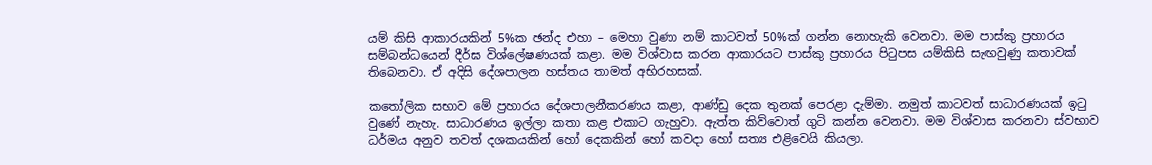යම් කිසි ආකාරයකින් 5%ක ඡන්ද එහා – මෙහා වුණා නම් කාටවත් 50%ක් ගන්න නොහැකි වෙනවා. මම පාස්කු ප්‍රහාරය සම්බන්ධයෙන් දීර්ඝ විශ්ලේෂණයක් කළා. මම විශ්වාස කරන ආකාරයට පාස්කු ප්‍රහාරය පිටුපස යම්කිසි සැඟවුණු කතාවක් තිබෙනවා. ඒ අදිසි දේශපාලන හස්තය තාමත් අභිරහසක්.

කතෝලික සභාව මේ ප්‍රහාරය දේශපාලනීකරණය කළා, ආණ්ඩු දෙක තුනක් පෙරළා දැම්මා. නමුත් කාටවත් සාධාරණයක් ඉටු වුණේ නැහැ. සාධාරණය ඉල්ලා කතා කළ එකාට ගැහුවා. ඇත්ත කිව්වොත් ගුටි කන්න වෙනවා. මම විශ්වාස කරනවා ස්වභාව ධර්මය අනුව තවත් දශකයකින් හෝ දෙකකින් හෝ කවදා හෝ සත්‍ය එළිවෙයි කියලා.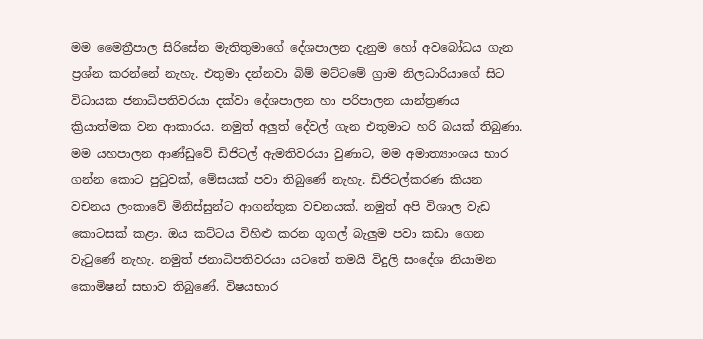මම මෛත්‍රීපාල සිරිසේන මැතිතුමාගේ දේශපාලන දැනුම හෝ අවබෝධය ගැන ප්‍රශ්න කරන්නේ නැහැ. එතුමා දන්නවා බිම් මට්ටමේ ග්‍රාම නිලධාරියාගේ සිට විධායක ජනාධිපතිවරයා දක්වා දේශපාලන හා පරිපාලන යාන්ත්‍රණය ක්‍රියාත්මක වන ආකාරය. නමුත් අලුත් දේවල් ගැන එතුමාට හරි බයක් තිබුණා. මම යහපාලන ආණ්ඩුවේ ඩිජිටල් ඇමතිවරයා වුණාට, මම අමාත්‍යාංශය භාර ගන්න කොට පුටුවක්, මේසයක් පවා තිබුණේ නැහැ. ඩිජිටල්කරණ කියන වචනය ලංකාවේ මිනිස්සුන්ට ආගන්තුක වචනයක්. නමුත් අපි විශාල වැඩ කොටසක් කළා. ඔය කට්ටය විහිළු කරන ගූගල් බැලුම පවා කඩා ගෙන වැටුණේ නැහැ. නමුත් ජනාධිපතිවරයා යටතේ තමයි විදුලි සංදේශ නියාමන කොමිෂන් සභාව තිබුණේ. විෂයභාර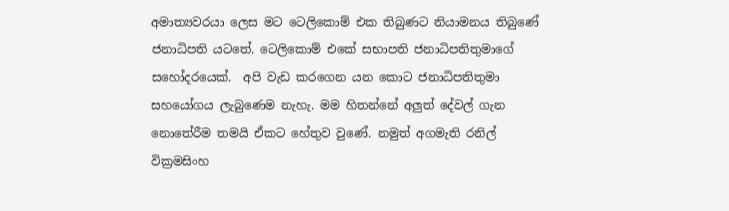අමාත්‍යවරයා ලෙස මට ටෙලිකොම් එක තිබුණට නියාමනය තිබුණේ  ජනාධිපති යටතේ. ටෙලිකොම් එකේ සභාපති ජනාධිපතිතුමාගේ සහෝදරයෙක්.  අපි වැඩ කරගෙන යන කොට ජනාධිපතිතුමා සහයෝගය ලැබුණෙම නැහැ. මම හිතන්නේ අලුත් දේවල් ගැන නොතේරීම තමයි ඒකට හේතුව වුණේ. නමුත් අගමැති රනිල් වික්‍රමසිංහ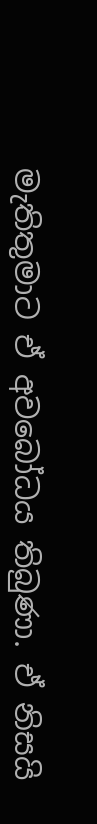මැතිතුමාට ඒ අවබෝධය තිබුණා. ඒ නිසයි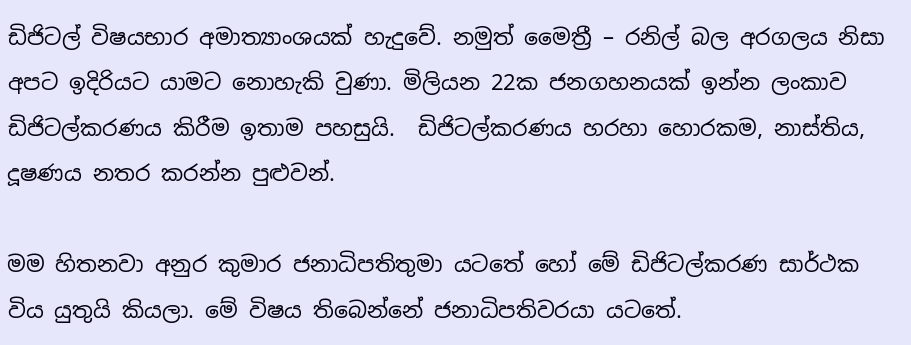ඩිජිටල් විෂයභාර අමාත්‍යාංශයක් හැදුවේ. නමුත් මෛත්‍රී – රනිල් බල අරගලය නිසා අපට ඉදිරියට යාමට නොහැකි වුණා. මිලියන 22ක ජනගහනයක් ඉන්න ලංකාව ඩිජිටල්කරණය කිරීම ඉතාම පහසුයි.  ඩිජිටල්කරණය හරහා හොරකම, නාස්තිය, දූෂණය නතර කරන්න පුළුවන්.

මම හිතනවා අනුර කුමාර ජනාධිපතිතුමා යටතේ හෝ මේ ඩිජිටල්කරණ සාර්ථක විය යුතුයි කියලා. මේ විෂය තිබෙන්නේ ජනාධිපතිවරයා යටතේ.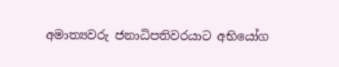අමාත්‍යවරු ජනාධිපතිවරයාට අභියෝග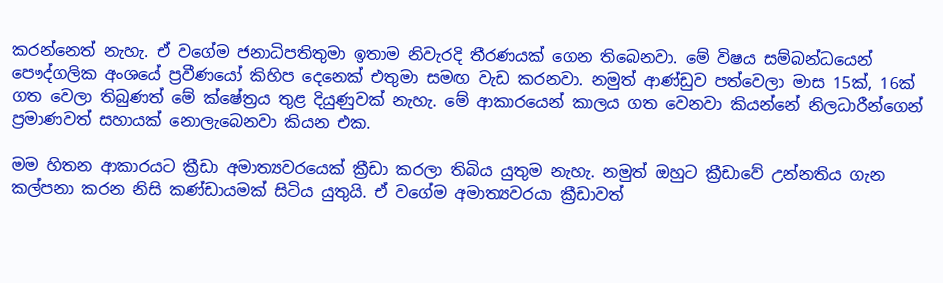කරන්නෙත් නැහැ. ඒ වගේම ජනාධිපතිතුමා ඉතාම නිවැරදි තීරණයක් ගෙන තිබෙනවා. මේ විෂය සම්බන්ධයෙන් පෞද්ගලික අංශයේ ප්‍රවීණයෝ කිහිප දෙනෙක් එතුමා සමඟ වැඩ කරනවා. නමුත් ආණ්ඩුව පත්වෙලා මාස 15ක්, 16ක් ගත වෙලා තිබුණත් මේ ක්ෂේත්‍රය තුළ දියුණුවක් නැහැ. මේ ආකාරයෙන් කාලය ගත වෙනවා කියන්නේ නිලධාරීන්ගෙන් ප්‍රමාණවත් සහායක් නොලැබෙනවා කියන එක.

මම හිතන ආකාරයට ක්‍රීඩා අමාත්‍යවරයෙක් ක්‍රීඩා කරලා තිබිය යුතුම නැහැ. නමුත් ඔහුට ක්‍රීඩාවේ උන්නතිය ගැන කල්පනා කරන නිසි කණ්ඩායමක් සිටිය යුතුයි. ඒ වගේම අමාත්‍යවරයා ක්‍රීඩාවත්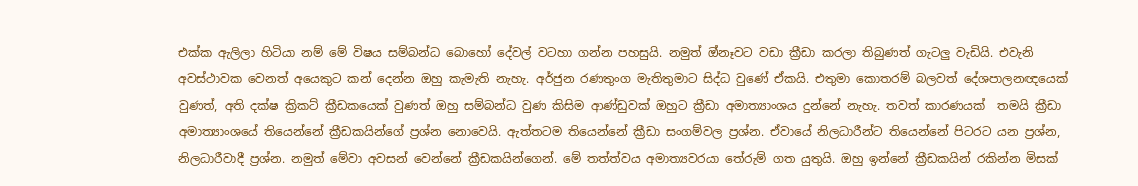එක්ක ඇලිලා හිටියා නම් මේ විෂය සම්බන්ධ බොහෝ දේවල් වටහා ගන්න පහසුයි. නමුත් ඔ්නෑවට වඩා ක්‍රීඩා කරලා තිබුණත් ගැටලු වැඩියි. එවැනි අවස්ථාවක වෙනත් අයෙකුට කන් දෙන්න ඔහු කැමැති නැහැ. අර්ජුන රණතුංග මැතිතුමාට සිද්ධ වුණේ ඒකයි. එතුමා කොතරම් බලවත් දේශපාලනඥයෙක් වුණත්, අති දක්ෂ ක්‍රිකට් ක්‍රීඩකයෙක් වුණත් ඔහු සම්බන්ධ වුණ කිසිම ආණ්ඩුවක් ඔහුට ක්‍රීඩා අමාත්‍යාංශය දුන්නේ නැහැ. තවත් කාරණයක්  තමයි ක්‍රීඩා අමාත්‍යාංශයේ තියෙන්නේ ක්‍රීඩකයින්ගේ ප්‍රශ්න නොවෙයි. ඇත්තටම තියෙන්නේ ක්‍රීඩා සංගම්වල ප්‍රශ්න. ඒවායේ නිලධාරීන්ට තියෙන්නේ පිටරට යන ප්‍රශ්න, නිලධාරීවාදී ප්‍රශ්න. නමුත් මේවා අවසන් වෙන්නේ ක්‍රීඩකයින්ගෙන්. මේ තත්ත්වය අමාත්‍යවරයා තේරුම් ගත යුතුයි. ඔහු ඉන්නේ ක්‍රීඩකයින් රකින්න මිසක්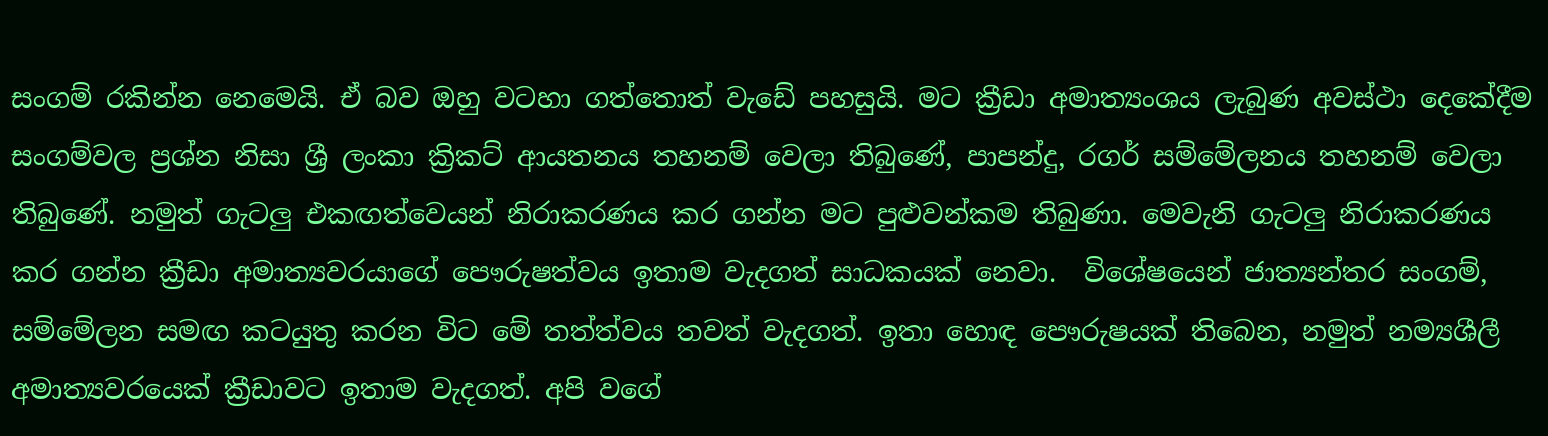සංගම් රකින්න නෙමෙයි. ඒ බව ඔහු වටහා ගත්තොත් වැඩේ පහසුයි. මට ක්‍රීඩා අමාත්‍යංශය ලැබුණ අවස්ථා දෙකේදීම සංගම්වල ප්‍රශ්න නිසා ශ්‍රී ලංකා ක්‍රිකට් ආයතනය තහනම් වෙලා තිබුණේ, පාපන්දු, රගර් සම්මේලනය තහනම් වෙලා තිබුණේ. නමුත් ගැටලු එකඟත්වෙයන් නිරාකරණය කර ගන්න මට පුළුවන්කම තිබුණා. මෙවැනි ගැටලු නිරාකරණය කර ගන්න ක්‍රීඩා අමාත්‍යවරයාගේ පෞරුෂත්වය ඉතාම වැදගත් සාධකයක් නෙවා.  විශේෂයෙන් ජාත්‍යන්තර සංගම්, සම්මේලන සමඟ කටයුතු කරන විට මේ තත්ත්වය තවත් වැදගත්. ඉතා හොඳ පෞරුෂයක් තිබෙන, නමුත් නම්‍යශීලී අමාත්‍යවරයෙක් ක්‍රීඩාවට ඉතාම වැදගත්. අපි වගේ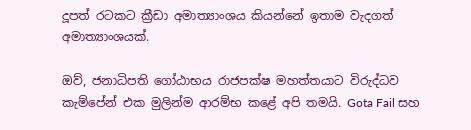දූපත් රටකට ක්‍රීඩා අමාත්‍යාංශය කියන්නේ ඉතාම වැදගත් අමාත්‍යාංශයක්.

ඔව්, ජනාධිපති ගෝඨාභය රාජපක්ෂ මහත්තයාට විරුද්ධව කැම්පේන් එක මුලින්ම ආරම්භ කළේ අපි තමයි. Gota Fail සහ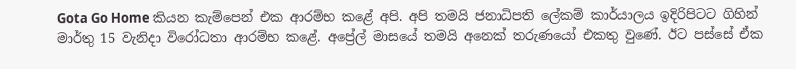Gota Go Home කියන කැම්පෙන් එක ආරම්භ කළේ අපි. අපි තමයි ජනාධිපති ලේකම් කාර්යාලය ඉදිරිපිටට ගිහින් මාර්තු 15 වැනිදා විරෝධතා ආරම්භ කළේ. අප්‍රේල් මාසයේ තමයි අනෙක් තරුණයෝ එකතු වුණේ. ඊට පස්සේ ඒක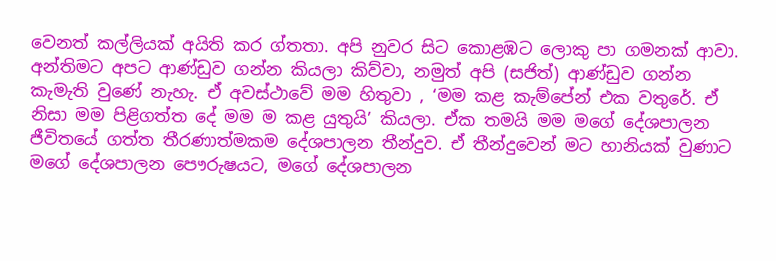වෙනත් කල්ලියක් අයිති කර ග්තතා. අපි නුවර සිට කොළඹට ලොකු පා ගමනක් ආවා. අන්තිමට අපට ආණ්ඩුව ගන්න කියලා කිව්වා, නමුත් අපි (සජිත්) ආණ්ඩුව ගන්න කැමැති වුණේ නැහැ. ඒ අවස්ථාවේ මම හිතුවා , ‘මම කළ කැම්පේන් එක වතුරේ. ඒ නිසා මම පිළිගත්ත දේ මම ම කළ යුතුයි’ කියලා. ඒක තමයි මම මගේ දේශපාලන ජීවිතයේ ගත්ත තීරණාත්මකම දේශපාලන තීන්දුව. ඒ තීන්දුවෙන් මට හානියක් වුණාට මගේ දේශපාලන පෞරුෂයට, මගේ දේශපාලන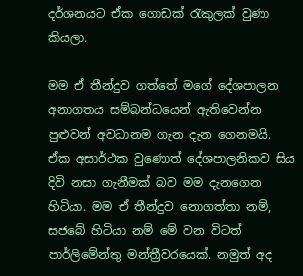දර්ශනයට ඒක ගොඩක් රැකුලක් වුණා කියලා.

මම ඒ තීන්දුව ගත්තේ මගේ දේශපාලන අනාගතය සම්බන්ධයෙන් ඇතිවෙන්න පුළුවන් අවධානම ගැන දැන ගෙනමයි.  ඒක අසාර්ථක වුණොත් දේශපාලනිකව සිය දිවි නසා ගැනීමක් බව මම දැනගෙන හිටියා. මම ඒ තීන්දුව නොගත්තා නම්, සජබේ හිටියා නම් මේ වන විටත් පාර්ලිමේන්තු මන්ත්‍රීවරයෙක්. නමුත් අද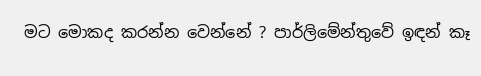මට මොකද කරන්න වෙන්නේ ? පාර්ලිමේන්තුවේ ඉඳන් කෑ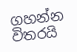ගහන්න විතරයි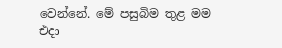වෙන්නේ. මේ පසුබිම තුළ මම එදා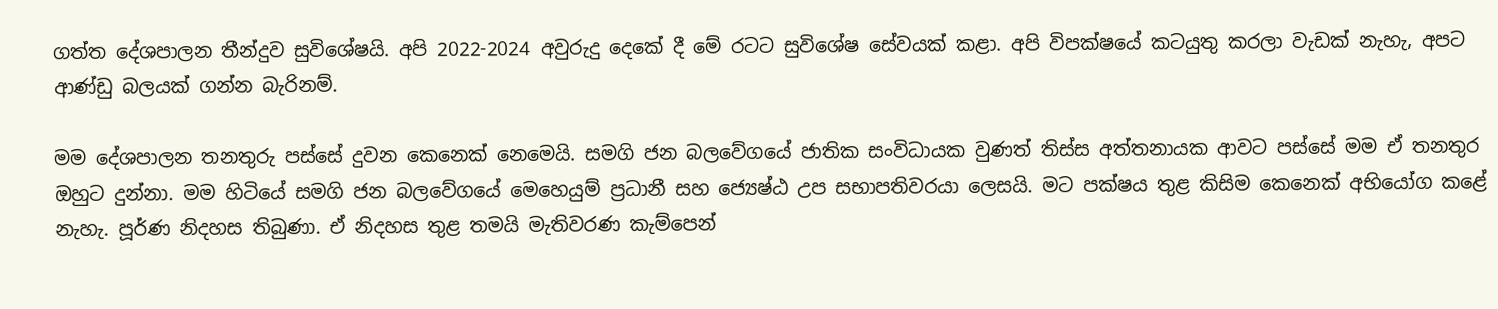ගත්ත දේශපාලන තීන්දුව සුවිශේෂයි. අපි 2022-2024 අවුරුදු දෙකේ දී මේ රටට සුවිශේෂ සේවයක් කළා. අපි විපක්ෂයේ කටයුතු කරලා වැඩක් නැහැ, අපට ආණ්ඩු බලයක් ගන්න බැරිනම්.

මම දේශපාලන තනතුරු පස්සේ දුවන කෙනෙක් නෙමෙයි. සමගි ජන බලවේගයේ ජාතික සංවිධායක වුණත් තිස්ස අත්තනායක ආවට පස්සේ මම ඒ තනතුර ඔහුට දුන්නා. මම හිටියේ සමගි ජන බලවේගයේ මෙහෙයුම් ප්‍රධානී සහ ජ්‍යෙෂ්ඨ උප සභාපතිවරයා ලෙසයි. මට පක්ෂය තුළ කිසිම කෙනෙක් අභියෝග කළේ නැහැ. පූර්ණ නිදහස තිබුණා. ඒ නිදහස තුළ තමයි මැතිවරණ කැම්පෙන්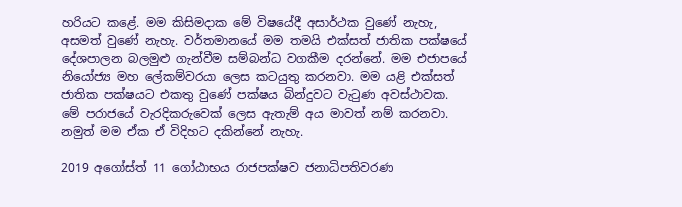හරියට කළේ. මම කිසිමදාක මේ විෂයේදී අසාර්ථක වුණේ නැහැ, අසමත් වුණේ නැහැ. වර්තමානයේ මම තමයි එක්සත් ජාතික පක්ෂයේ දේශපාලන බලමුළු ගැන්වීම සම්බන්ධ වගකීම දරන්නේ. මම එජාපයේ නියෝජ්‍ය මහ ලේකම්වරයා ලෙස කටයුතු කරනවා. මම යළි එක්සත් ජාතික පක්ෂයට එකතු වුණේ පක්ෂය බින්දුවට වැටුණ අවස්ථාවක. මේ පරාජයේ වැරදිකරුවෙක් ලෙස ඇතැම් අය මාවත් නම් කරනවා.  නමුත් මම ඒක ඒ විදිහට දකින්නේ නැහැ.

2019 අගෝස්ත් 11 ගෝඨාභය රාජපක්ෂව ජනාධිපතිවරණ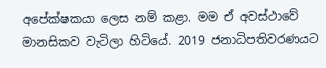අපේක්ෂකයා ලෙස නම් කළා. මම ඒ අවස්ථා‌වේ මානසිකව වැටිලා හිටියේ. 2019 ජනාධිපතිවරණයට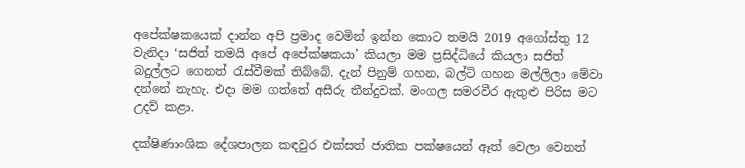අපේක්ෂකයෙක් දාන්න අපි ප්‍රමාද වෙමින් ඉන්න කොට තමයි 2019 අගෝස්තු 12 වැනිදා ‘සජිත් තමයි අපේ අපේක්ෂකයා’ කියලා මම ප්‍රසිද්ධියේ කියලා සජිත් බදුල්ලට ගෙනත් රැස්වීමක් තිබ්බේ. දැන් පිනුම් ගහන, බල්ටි ගහන මල්ලිලා මේවා දන්නේ නැහැ. එදා මම ගත්තේ අසීරු තීන්දුවක්. මංගල සමරවීර ඇතුළු පිරිස මට උදව් කළා.

දක්ෂිණාංශික දේශපාලන කඳවුර එක්සත් ජාතික පක්ෂයෙන් ඈත් වෙලා වෙනත්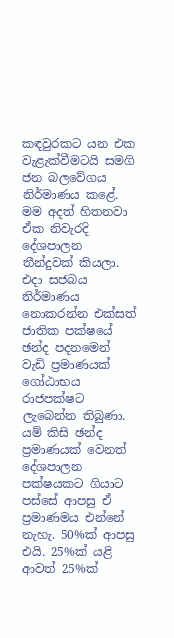කඳවුරකට යන එක වැළැක්වීමටයි සමගි ජන බලවේගය නිර්මාණය කළේ. මම අදත් හිතනවා ඒක නිවැරදි දේශපාලන තීන්දුවක් කියලා. එදා සජබය නිර්මාණය නොකරන්න එක්සත් ජාතික පක්ෂයේ ඡන්ද පදනමෙන් වැඩි ප්‍රමාණයක් ගෝඨාභය රාජපක්ෂට ලැබෙන්න තිබුණා. යම් කිසි ඡන්ද ප්‍රමාණයක් වෙනත් දේශපාලන පක්ෂයකට ගියාට පස්සේ ආපසු ඒ ප්‍රමාණමය එන්නේ නැහැ. 50%ක් ආපසු එයි. 25%ක් යළි ආවත් 25%ක්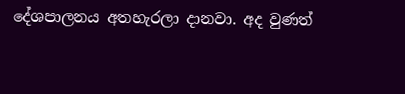දේශපාලනය අතහැරලා දානවා. අද වුණත්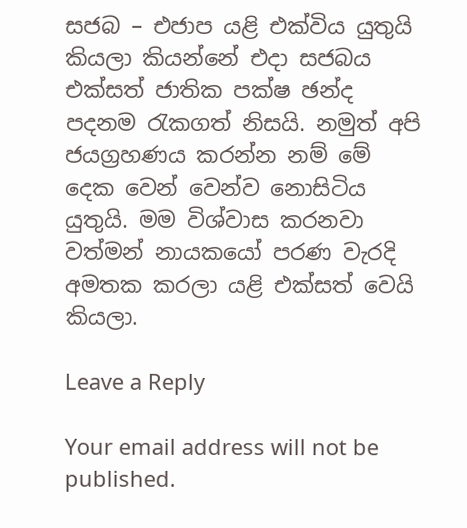සජබ – එජාප යළි එක්විය යුතුයි කියලා කියන්නේ එදා සජබය එක්සත් ජාතික පක්ෂ ඡන්ද පදනම රැකගත් නිසයි. නමුත් අපි ජයග්‍රහණය කරන්න නම් මේ දෙක වෙන් වෙන්ව නොසිටිය යුතුයි. මම විශ්වාස කරනවා වත්මන් නායකයෝ පරණ වැරදි අමතක කරලා යළි එක්සත් වෙයි කියලා.

Leave a Reply

Your email address will not be published.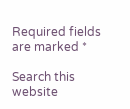Required fields are marked *

Search this website